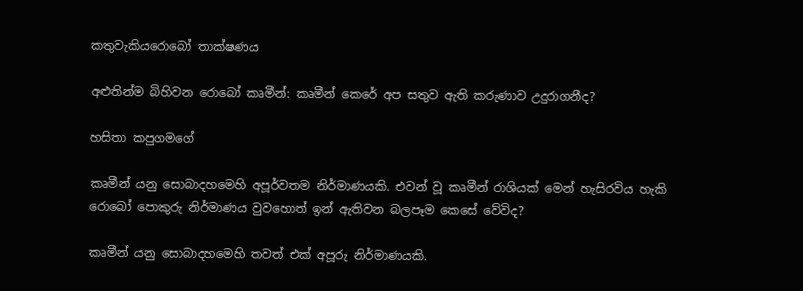කතුවැකියරොබෝ තාක්ෂණය

අළුතින්ම බිහිවන රොබෝ කෘමීන්: කෘමීන් කෙරේ අප සතුව ඇති කරුණාව උදුරාගනීද?

හසිතා කපුගමගේ

කෘමීන් යනු සොබාදහමෙහි අපූර්වතම නිර්මාණයකි. එවන් වූ කෘමීන් රාශියක් මෙන් හැසිරවිය හැකි රොබෝ පොකුරු නිර්මාණය වුවහොත් ඉන් ඇතිවන බලපෑම කෙසේ වේවිද?

කෘමීන් යනු සොබාදහමෙහි තවත් එක් අපූරු නිර්මාණයකි.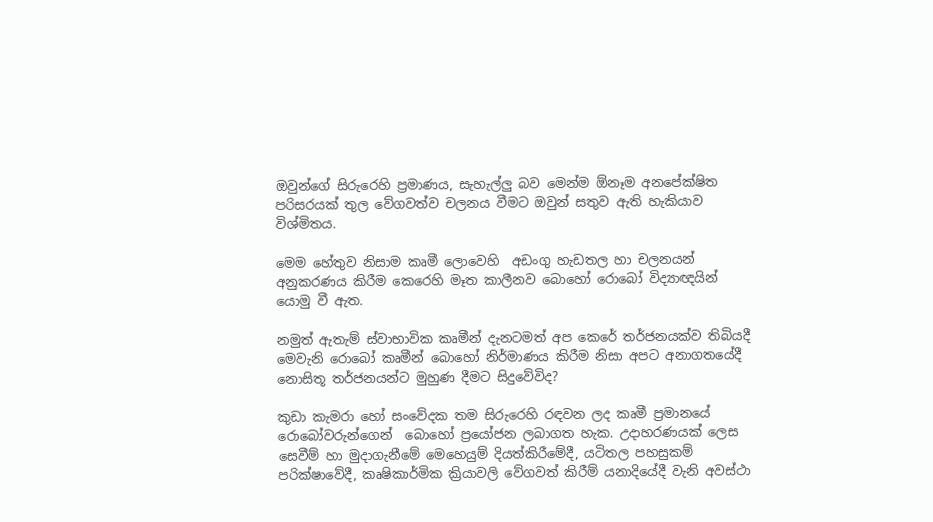ඔවුන්ගේ සිරුරෙහි ප්‍රමාණය, සැහැල්ලු බව මෙන්ම ඕනෑම අනපේක්ෂිත පරිසරයක් තුල වේගවත්ව චලනය වීමට ඔවුන් සතුව ඇති හැකියාව විශ්මිතය.

මෙම හේතුව නිසාම කෘමී ලොවෙහි  අඩංගු හැඩතල හා චලනයන් අනුකරණය කිරීම කෙරෙහි මෑත කාලීනව බොහෝ රොබෝ විද්‍යාඥයින් යොමු වී ඇත.

නමුත් ඇතැම් ස්වාභාවික කෘමීන් දැනටමත් අප කෙරේ තර්ජනයක්ව තිබියදී මෙවැනි රොබෝ කෘමීන් බොහෝ නිර්මාණය කිරීම නිසා අපට අනාගතයේදී නොසිතූ තර්ජනයන්ට මුහුණ දීමට සිදුවේවිද?

කුඩා කැමරා හෝ සංවේදක තම සිරුරෙහි රඳවන ලද කෘමී ප්‍රමානයේ රොබෝවරුන්ගෙන්  බොහෝ ප්‍රයෝජන ලබාගත හැක. උදාහරණයක් ලෙස සෙවීම් හා මුදාගැනීමේ මෙහෙයුම් දියත්කිරීමේදී, යටිතල පහසුකම් පරික්ෂාවේදී, කෘෂිකාර්මික ක්‍රියාවලි වේගවත් කිරීම් යනාදියේදී වැනි අවස්ථා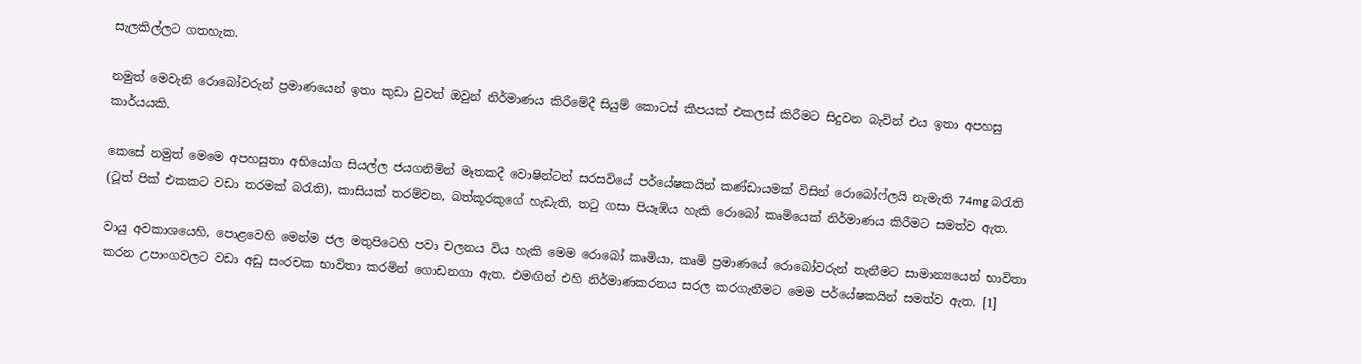සැලකිල්ලට ගතහැක.

නමුත් මෙවැනි රොබෝවරුන් ප්‍රමාණයෙන් ඉතා කුඩා වුවත් ඔවුන් නිර්මාණය කිරීමේදී සියුම් කොටස් කීපයක් එකලස් කිරීමට සිදුවන බැවින් එය ඉතා අපහසු කාර්යයකි.

කෙසේ නමුත් මෙමෙ අපහසුතා අභියෝග සියල්ල ජයගනිමින් මෑතකදී වොෂින්ටන් සරසවියේ පර්යේෂකයින් කණ්ඩායමක් විසින් රොබෝෆ්ලයි නැමැති 74mg බරැති (ටූත් පික් එකකට වඩා තරමක් බරැති), කාසියක් තරම්වන, බත්කූරකුගේ හැඩැති, තටු ගසා පියෑඹිය හැකි රොබෝ කෘමියෙක් නිර්මාණය කිරීමට සමත්ව ඇත.

වායු අවකාශයෙහි, පොළවෙහි මෙන්ම ජල මතුපිටෙහි පවා චලනය විය හැකි මෙම රොබෝ කෘමියා, කෘමි ප්‍රමාණයේ රොබෝවරුන් තැනීමට සාමාන්‍යයෙන් භාවිතා කරන උපාංගවලට වඩා අඩු සංරචක භාවිතා කරමින් ගොඩනගා ඇත. එමඟින් එහි නිර්මාණකරනය සරල කරගැනීමට මෙම පර්යේෂකයින් සමත්ව ඇත. [1]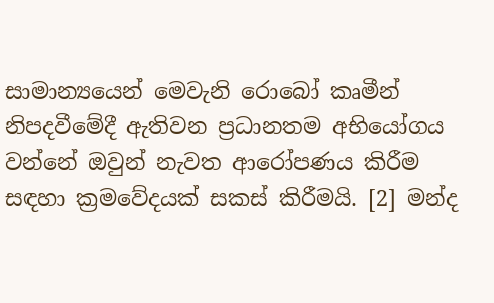සාමාන්‍යයෙන් මෙවැනි රොබෝ කෘමීන් නිපදවීමේදී ඇතිවන ප්‍රධානතම අභියෝගය වන්නේ ඔවුන් නැවත ආරෝපණය කිරීම සඳහා ක්‍රමවේදයක් සකස් කිරීමයි. [2] මන්ද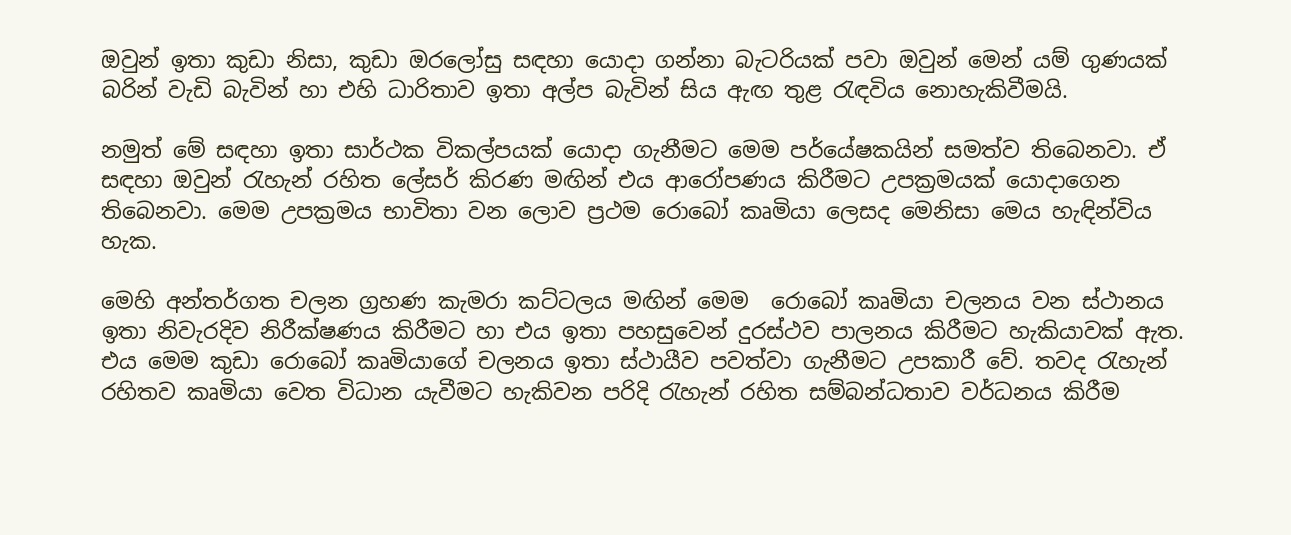ඔවුන් ඉතා කුඩා නිසා, කුඩා ඔරලෝසු සඳහා යොදා ගන්නා බැටරියක් පවා ඔවුන් මෙන් යම් ගුණයක් බරින් වැඩි බැවින් හා එහි ධාරිතාව ඉතා අල්ප බැවින් සිය ඇඟ තුළ රැඳවිය නොහැකිවීමයි.

නමුත් මේ සඳහා ඉතා සාර්ථක විකල්පයක් යොදා ගැනීමට මෙම පර්යේෂකයින් සමත්ව තිබෙනවා. ඒ සඳහා ඔවුන් රැහැන් රහිත ලේසර් කිරණ මඟින් එය ආරෝපණය කිරීමට උපක්‍රමයක් යොදාගෙන තිබෙනවා. මෙම උපක්‍රමය භාවිතා වන ලොව ප්‍රථම රොබෝ කෘමියා ලෙසද මෙනිසා මෙය හැඳින්විය හැක.

මෙහි අන්තර්ගත චලන ග්‍රහණ කැමරා කට්ටලය මඟින් මෙම  රොබෝ කෘමියා චලනය වන ස්ථානය ඉතා නිවැරදිව නිරීක්ෂණය කිරීමට හා එය ඉතා පහසුවෙන් දුරස්ථව පාලනය කිරීමට හැකියාවක් ඇත. එය මෙම කුඩා රොබෝ කෘමියාගේ චලනය ඉතා ස්ථායීව පවත්වා ගැනීමට උපකාරී වේ. තවද රැහැන් රහිතව කෘමියා වෙත විධාන යැවීමට හැකිවන පරිදි රැහැන් රහිත සම්බන්ධතාව වර්ධනය කිරීම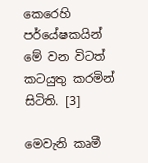කෙරෙහි පර්යේෂකයින් මේ වන විටත් කටයුතු කරමින් සිටිති. [3]

මෙවැනි කෘමී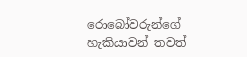රොබෝවරුන්ගේ හැකියාවන් තවත්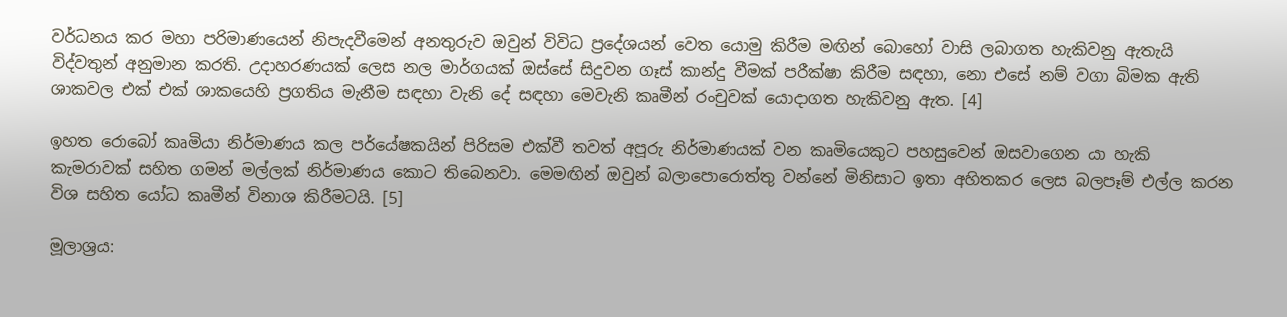වර්ධනය කර මහා පරිමාණයෙන් නිපැදවීමෙන් අනතුරුව ඔවුන් විවිධ ප්‍රදේශයන් වෙත යොමු කිරීම මඟින් බොහෝ වාසි ලබාගත හැකිවනු ඇතැයි විද්වතුන් අනුමාන කරති. උදාහරණයක් ලෙස නල මාර්ගයක් ඔස්සේ සිදුවන ගෑස් කාන්දු වීමක් පරීක්ෂා කිරීම සඳහා, නො එසේ නම් වගා බිමක ඇති ශාකවල එක් එක් ශාකයෙහි ප්‍රගතිය මැනීම සඳහා වැනි දේ සඳහා මෙවැනි කෘමීන් රංචුවක් යොදාගත හැකිවනු ඇත. [4]

ඉහත රොබෝ කෘමියා නිර්මාණය කල පර්යේෂකයින් පිරිසම එක්වී තවත් අපූරු නිර්මාණයක් වන කෘමියෙකුට පහසුවෙන් ඔසවාගෙන යා හැකි කැමරාවක් සහිත ගමන් මල්ලක් නිර්මාණය කොට තිබෙනවා. මෙමඟින් ඔවුන් බලාපොරොත්තු වන්නේ මිනිසාට ඉතා අහිතකර ලෙස බලපෑම් එල්ල කරන විශ සහිත යෝධ කෘමීන් විනාශ කිරීමටයි. [5]

මූලාශ්‍රය: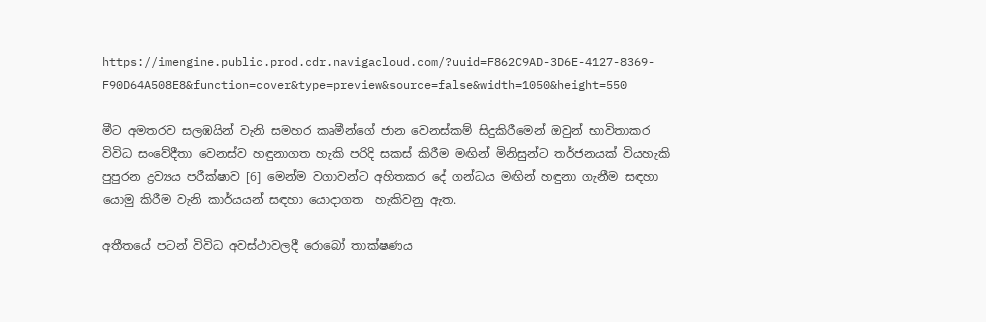https://imengine.public.prod.cdr.navigacloud.com/?uuid=F862C9AD-3D6E-4127-8369-F90D64A508E8&function=cover&type=preview&source=false&width=1050&height=550

මීට අමතරව සලඹයින් වැනි සමහර කෘමීන්ගේ ජාන වෙනස්කම් සිදුකිරීමෙන් ඔවුන් භාවිතාකර විවිධ සංවේදීතා වෙනස්ව හඳුනාගත හැකි පරිදි සකස් කිරීම මඟින් මිනිසුන්ට තර්ජනයක් වියහැකි පුපුරන ද්‍රව්‍යය පරීක්ෂාව [6] මෙන්ම වගාවන්ට අහිතකර දේ ගන්ධය මඟින් හඳුනා ගැනීම සඳහා යොමු කිරීම වැනි කාර්යයන් සඳහා යොදාගත  හැකිවනු ඇත.

අතීතයේ පටන් විවිධ අවස්ථාවලදී රොබෝ තාක්ෂණය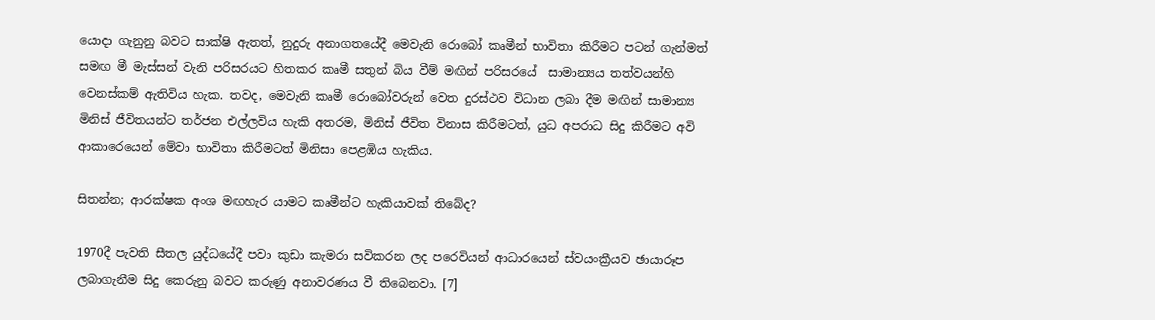යොදා ගැනුනු බවට සාක්ෂි ඇතත්, නුදුරු අනාගතයේදී මෙවැනි රොබෝ කෘමීන් භාවිතා කිරීමට පටන් ගැන්මත් සමඟ මී මැස්සන් වැනි පරිසරයට හිතකර කෘමී සතුන් බිය වීම් මඟින් පරිසරයේ  සාමාන්‍යය තත්වයන්හි වෙනස්කම් ඇතිවිය හැක. තවද, මෙවැනි කෘමී රොබෝවරුන් වෙත දුරස්ථව විධාන ලබා දීම මඟින් සාමාන්‍ය මිනිස් ජීවිතයන්ට තර්ජන එල්ලවිය හැකි අතරම, මිනිස් ජීවිත විනාස කිරීමටත්, යුධ අපරාධ සිදු කිරීමට අවි ආකාරෙයෙන් මේවා භාවිතා කිරීමටත් මිනිසා පෙළඹිය හැකිය.

සිතන්න; ආරක්ෂක අංශ මඟහැර යාමට කෘමීන්ට හැකියාවක් තිබේද?

1970දී පැවති සීතල යුද්ධයේදී පවා කුඩා කැමරා සවිකරන ලද පරෙවියන් ආධාරයෙන් ස්වයංක්‍රීයව ඡායාරූප ලබාගැනීම සිදු කෙරුනු බවට කරුණු අනාවරණය වී තිබෙනවා. [7]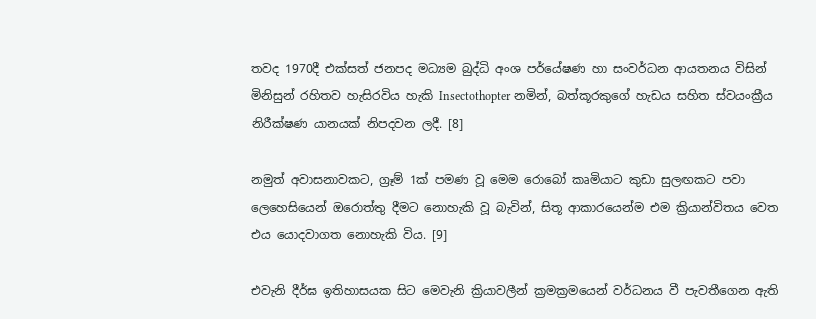තවද 1970දී එක්සත් ජනපද මධ්‍යම බුද්ධි අංශ පර්යේෂණ හා සංවර්ධන ආයතනය විසින් මිනිසුන් රහිතව හැසිරවිය හැකි Insectothopter නමින්, බත්කූරකුගේ හැඩය සහිත ස්වයංක්‍රීය නිරීක්ෂණ යානයක් නිපදවන ලදී. [8]

නමුත් අවාසනාවකට, ග්‍රෑම් 1ක් පමණ වූ මෙම රොබෝ කෘමියාට කුඩා සුලඟකට පවා ලෙහෙසියෙන් ඔරොත්තු දීමට නොහැකි වූ බැවින්, සිතූ ආකාරයෙන්ම එම ක්‍රියාන්විතය වෙත එය යොදවාගත නොහැකි විය. [9]

එවැනි දීර්ඝ ඉතිහාසයක සිට මෙවැනි ක්‍රියාවලීන් ක්‍රමක්‍රමයෙන් වර්ධනය වී පැවතීගෙන ඇති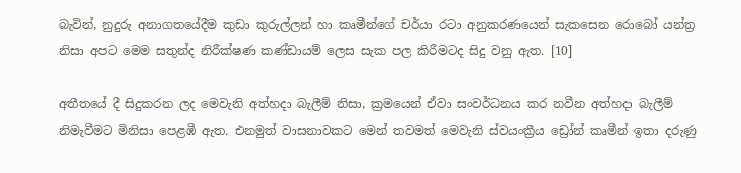බැවින්, නුදුරු අනාගතයේදීම කුඩා කුරුල්ලන් හා කෘමීන්ගේ චර්යා රටා අනුකරණයෙන් සැකසෙන රොබෝ යන්ත්‍ර නිසා අපට මෙම සතුන්ද නිරීක්ෂණ කණ්ඩායම් ලෙස සැක පල කිරීමටද සිදු වනු ඇත. [10]

අතීතයේ දී සිදුකරන ලද මෙවැනි අත්හදා බැලීම් නිසා, ක්‍රමයෙන් ඒවා සංවර්ධනය කර නවීන අත්හදා බැලීම් නිමැවීමට මිනිසා පෙළඹී ඇත. එනමුත් වාසනාවකට මෙන් තවමත් මෙවැනි ස්වයංක්‍රීය ඩ්‍රෝන් කෘමීන් ඉතා දරුණු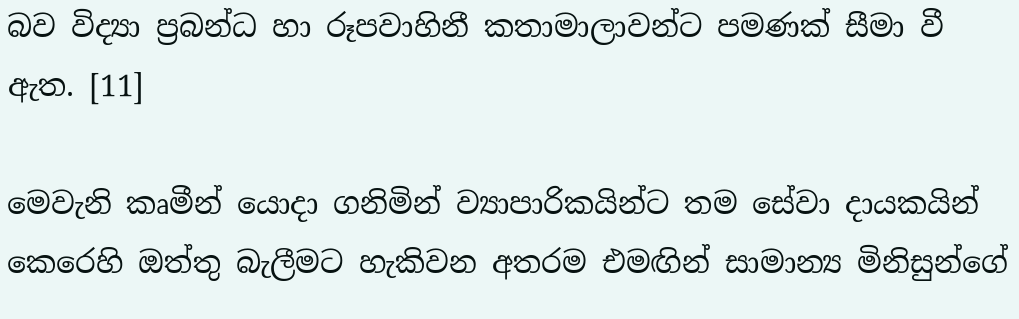බව විද්‍යා ප්‍රබන්ධ හා රූපවාහිනී කතාමාලාවන්ට පමණක් සීමා වී ඇත. [11]

මෙවැනි කෘමීන් යොදා ගනිමින් ව්‍යාපාරිකයින්ට තම සේවා දායකයින් කෙරෙහි ඔත්තු බැලීමට හැකිවන අතරම එමඟින් සාමාන්‍ය මිනිසුන්ගේ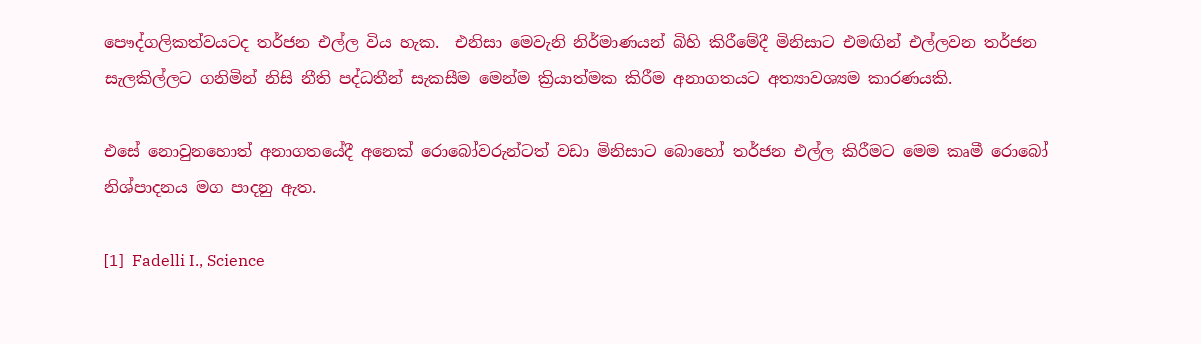පෞද්ගලිකත්වයටද තර්ජන එල්ල විය හැක.  එනිසා මෙවැනි නිර්මාණයන් බිහි කිරීමේදී මිනිසාට එමඟින් එල්ලවන තර්ජන සැලකිල්ලට ගනිමින් නිසි නීති පද්ධතීන් සැකසීම මෙන්ම ක්‍රියාත්මක කිරීම අනාගතයට අත්‍යාවශ්‍යම කාරණයකි.

එසේ නොවුනහොත් අනාගතයේදී අනෙක් රොබෝවරුන්ටත් වඩා මිනිසාට බොහෝ තර්ජන එල්ල කිරීමට මෙම කෘමී රොබෝ නිශ්පාදනය මග පාදනු ඇත.

[1]  Fadelli I., Science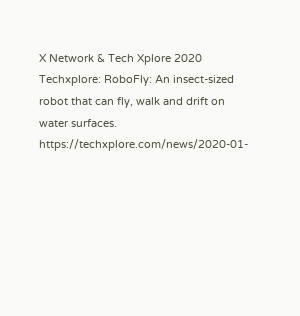X Network & Tech Xplore 2020 Techxplore: RoboFly: An insect-sized robot that can fly, walk and drift on water surfaces.  https://techxplore.com/news/2020-01-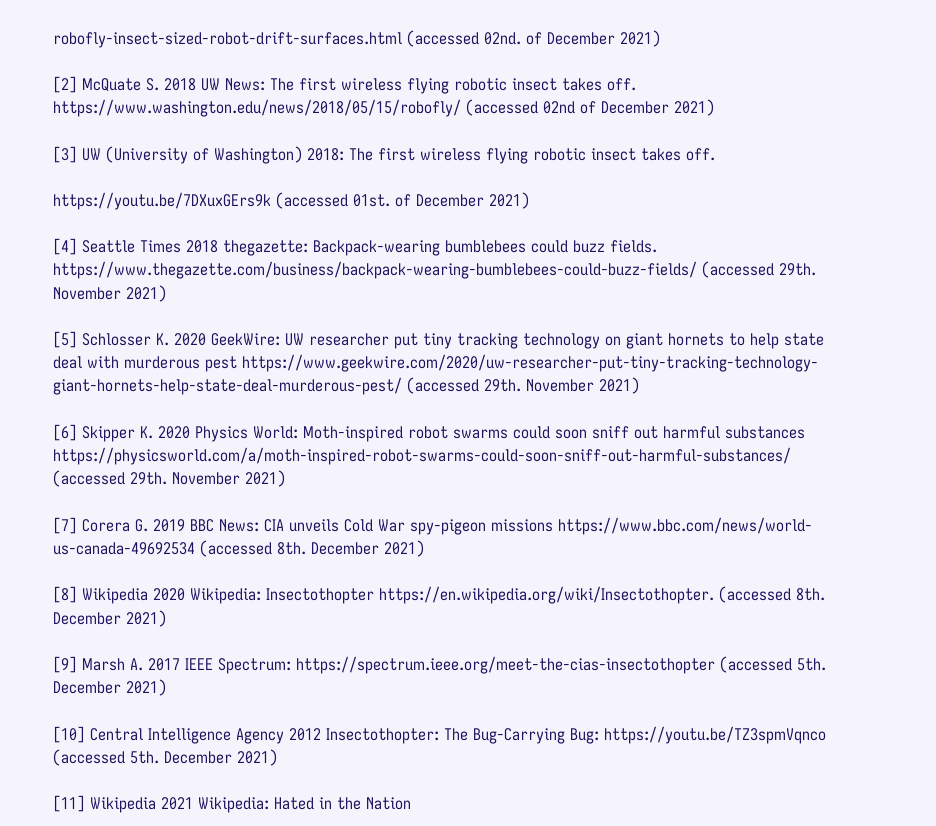robofly-insect-sized-robot-drift-surfaces.html (accessed 02nd. of December 2021)

[2] McQuate S. 2018 UW News: The first wireless flying robotic insect takes off. https://www.washington.edu/news/2018/05/15/robofly/ (accessed 02nd of December 2021)

[3] UW (University of Washington) 2018: The first wireless flying robotic insect takes off.

https://youtu.be/7DXuxGErs9k (accessed 01st. of December 2021)

[4] Seattle Times 2018 thegazette: Backpack-wearing bumblebees could buzz fields. https://www.thegazette.com/business/backpack-wearing-bumblebees-could-buzz-fields/ (accessed 29th. November 2021)

[5] Schlosser K. 2020 GeekWire: UW researcher put tiny tracking technology on giant hornets to help state deal with murderous pest https://www.geekwire.com/2020/uw-researcher-put-tiny-tracking-technology-giant-hornets-help-state-deal-murderous-pest/ (accessed 29th. November 2021)

[6] Skipper K. 2020 Physics World: Moth-inspired robot swarms could soon sniff out harmful substances https://physicsworld.com/a/moth-inspired-robot-swarms-could-soon-sniff-out-harmful-substances/ (accessed 29th. November 2021)

[7] Corera G. 2019 BBC News: CIA unveils Cold War spy-pigeon missions https://www.bbc.com/news/world-us-canada-49692534 (accessed 8th. December 2021)

[8] Wikipedia 2020 Wikipedia: Insectothopter https://en.wikipedia.org/wiki/Insectothopter. (accessed 8th. December 2021)

[9] Marsh A. 2017 IEEE Spectrum: https://spectrum.ieee.org/meet-the-cias-insectothopter (accessed 5th. December 2021)

[10] Central Intelligence Agency 2012 Insectothopter: The Bug-Carrying Bug: https://youtu.be/TZ3spmVqnco (accessed 5th. December 2021)

[11] Wikipedia 2021 Wikipedia: Hated in the Nation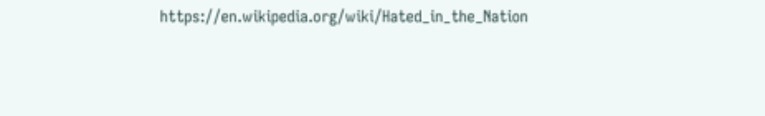https://en.wikipedia.org/wiki/Hated_in_the_Nation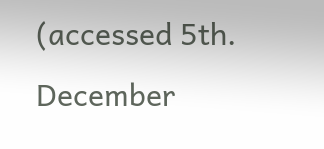(accessed 5th. December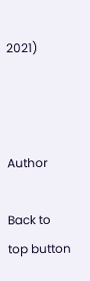2021)



Author

Back to top button